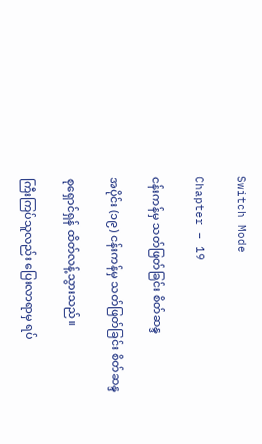Switch Mode

Chapter – 19

ငန်းကန်မှ သတ်ဖြတ်ခြင်း စိတ်ဆန္ဒ

အပိုင်း (၁၉) ငန်းကန်မှ သတ်ဖြတ်ခြင်း စိတ်ဆန္ဒ

စုရှောင်ရှန် ထိတ်လန့်သွားသည်။

ကြီးကြပ်သူလည်း ပြေးလာရာမှ ရပ်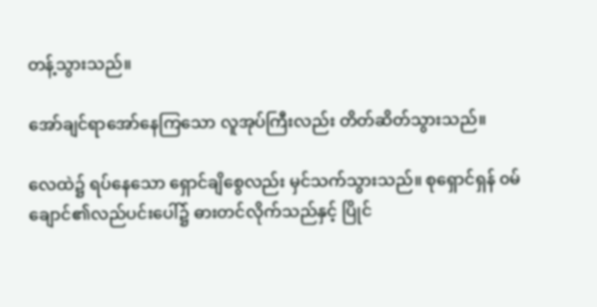တန့်သွားသည်။

အော်ချင်ရာအော်နေကြသော လူအုပ်ကြီးလည်း တိတ်ဆိတ်သွားသည်။

လေထဲ၌ ရပ်နေသော ရှောင်ချိစွေလည်း မှင်သက်သွားသည်။ စုရှောင်ရှန် ၀မ်ချောင်၏လည်ပင်းပေါ်၌ ဓားတင်လိုက်သည်နှင့် ပြိုင်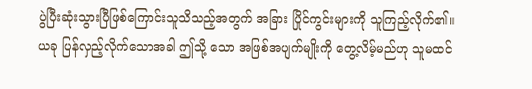ပွဲပြီးဆုံးသွားပြီဖြစ်ကြောင်းသူသိသည့်အတွက် အခြား ပြိုင်ကွင်းများကို သူကြည့်လိုက်၏။ ယခု ပြန်လှည့်လိုက်သောအခါ ဤသို့ သော အဖြစ်အပျက်မျိုးကို တွေ့လိမ့်မည်ဟု သူမထင်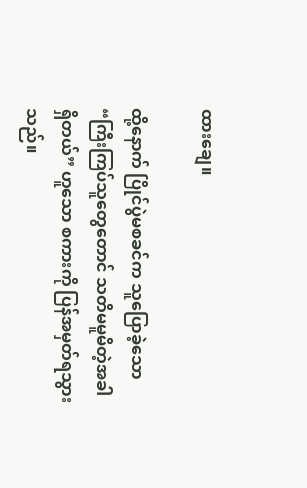ထားချေ။

ထို့နောက် ပြိုင်ပွဲမစခင်က သူပြောခဲ့သော “ကြီးကြပ်သူတွေတောင် သတိမမူမိတဲ့အခါရှိတယ်” ဟူသော စကားကို ပြန်အမှတ်ရသွားသည်။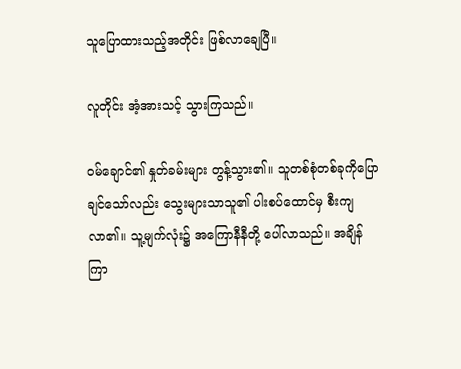သူပြောထားသည့်အတိုင်း ဖြစ်လာချေပြီ။

လူတိုင်း အံ့အားသင့် သွားကြသည်။

၀မ်ချောင်၏ နှုတ်ခမ်းများ တွန့်သွား၏။ သူတစ်စုံတစ်ခုကိုပြောချင်သော်လည်း သွေးများသာသူ၏ ပါးစပ်ထောင်မှ စီးကျလာ၏။ သူ့မျက်လုံး၌ အကြောနီနီတို့ ပေါ်လာသည်။ အချိန်ကြာ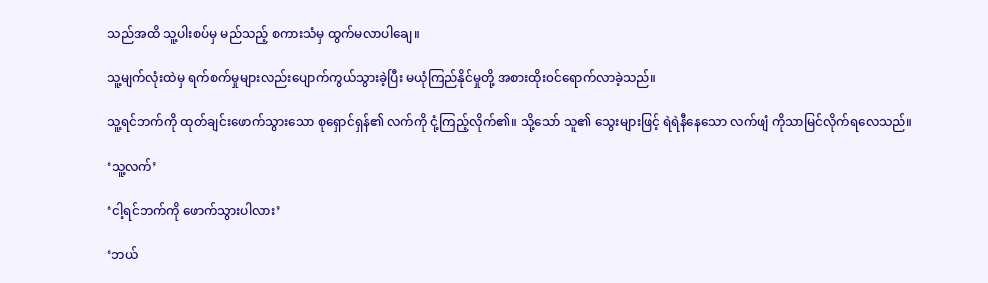သည်အထိ သူ့ပါးစပ်မှ မည်သည့် စကားသံမှ ထွက်မလာပါချေ။

သူ့မျက်လုံးထဲမှ ရက်စက်မှုများ‌လည်းပျောက်ကွယ်သွားခဲ့ပြီး မယုံကြည်နိုင်မှုတို့ အစားထိုး၀င်ရောက်လာခဲ့သည်။

သူ့ရင်ဘက်ကို ထုတ်ချင်းဖောက်သွားသော ‌စုရှောင်ရှန်၏ လက်ကို ငုံ့ကြည့်လိုက်၏။ သို့သော် သူ၏ သွေးများဖြင့် ရဲရဲနီနေသော လက်ဖျံ ကိုသာမြင်လိုက်ရလေသည်။

‘သူ့လက်’

‘ငါ့ရင်ဘက်ကို ဖောက်သွားပါလား’

‘ဘယ်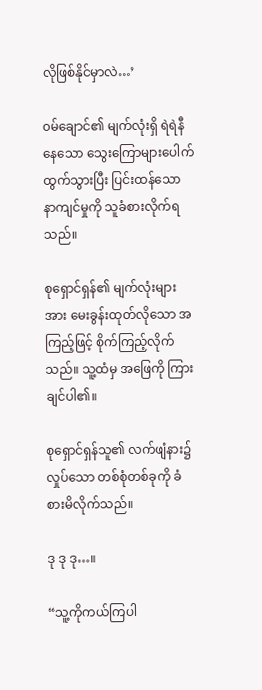လိုဖြစ်နိုင်မှာလဲ…’

၀မ်ချောင်၏ မျက်လုံးရှိ ရဲရဲနီနေသော သွေးကြောများပေါက်ထွက်သွားပြီး ပြင်းထန်သော နာကျင်မှုကို သူခံစားလိုက်ရသည်။

စုရှောင်ရှန်၏ မျက်လုံးများအား မေးခွန်းထုတ်လိုသော အကြည့်ဖြင့် စိုက်ကြည့်လိုက်သည်။ သူ့ထံမှ အဖြေကို ကြားချင်ပါ၏။

စုရှောင်ရှန်သူ၏ လက်ဖျံနား၌ လှုပ်သော တစ်စုံတစ်ခုကို ခံစားမိလိုက်သည်။

ဒု ဒု ဒု…။

“သူ့ကိုကယ်ကြပါ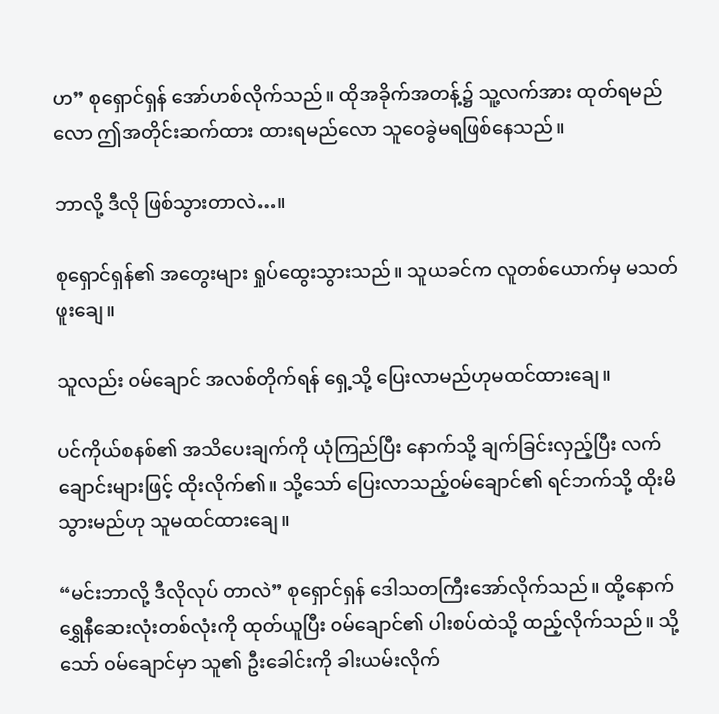ဟ” စုရှောင်ရှန် အော်ဟစ်လိုက်သည်။ ထိုအခိုက်အတန့်၌ သူ့လက်အား ထုတ်ရမည်လော ဤအတိုင်းဆက်ထား ထားရမည်လော သူဝေခွဲမရဖြစ်နေသည်။

ဘာလို့ ဒီလို ဖြစ်သွားတာလဲ…။

စုရှောင်ရှန်၏ အတွေးများ ရှုပ်ထွေးသွားသည်။ သူယခင်က လူတစ်ယောက်မှ မသတ်ဖူးချေ။

သူလည်း ၀မ်ချောင် အလစ်တိုက်ရန် ရှေ့သို့ ပြေးလာမည်ဟုမထင်ထားချေ။

ပင်ကိုယ်စနစ်၏ အသိပေးချက်ကို ယုံကြည်ပြီး နောက်သို့ ချက်ခြင်းလှည့်ပြီး လက်ချောင်းများဖြင့် ထိုးလိုက်၏။ သို့သော် ပြေးလာသည့်၀မ်ချောင်၏ ရင်ဘက်သို့ ထိုးမိသွားမည်ဟု သူမထင်ထားချေ။

“မင်းဘာလို့ ဒီလိုလုပ် တာလဲ” စုရှောင်ရှန် ဒေါသတကြီးအော်လိုက်သည်။ ထို့နောက် ရွှေနီဆေးလုံးတစ်လုံးကို ထုတ်ယူပြီး ၀မ်ချောင်၏ ပါးစပ်ထဲသို့ ထည့်လိုက်သည်။ သို့သော် ၀မ်ချောင်မှာ သူ၏ ဦးခေါင်းကို ခါးယမ်းလိုက်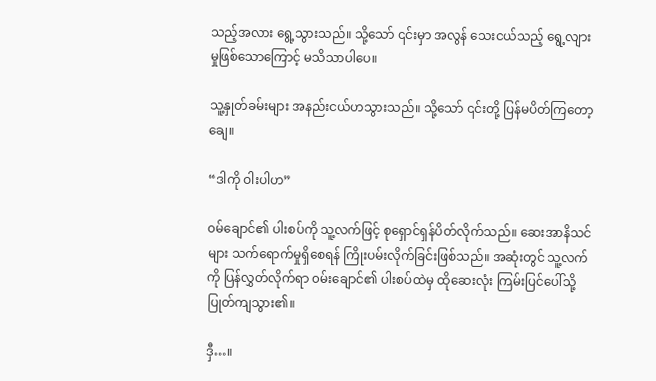သည့်အလား ရွေ့သွားသည်။ သို့သော် ၎င်းမှာ အလွန် သေးငယ်သည့် ရွေ့လျားမှုဖြစ်သောကြောင့် မသိသာပါပေ။

သူ့နှုတ်ခမ်းများ အနည်းငယ်ဟသွားသည်။ သို့သော် ၎င်းတို့ ပြန်မပိတ်ကြတော့ချေ။

“ဒါကို ဝါးပါဟ”

၀မ်ချောင်၏ ပါးစပ်ကို သူ့လက်ဖြင့် စုရှောင်ရှန်ပိတ်လိုက်သည်။ ဆေးအာနိသင်များ သက်ရောက်မှုရှိစေရန် ကြိုးပမ်းလိုက်ခြင်းဖြစ်သည်။ အဆုံးတွင် သူ့လက်ကို ပြန်လွှတ်လိုက်ရာ ၀မ်းချောင်၏ ပါးစပ်ထဲမှ ထိုဆေးလုံး ကြမ်းပြင်ပေါ်သို့ ပြုတ်ကျသွား၏။

ဒှီ…။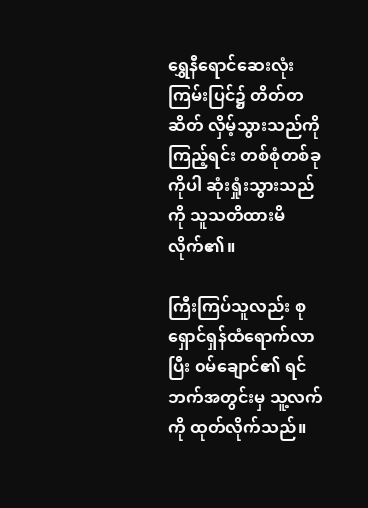ရွှေနီရောင်ဆေးလုံး ကြမ်းပြင်၌ တိတ်တဆိတ် လှိမ့်သွားသည်ကို ကြည့်ရင်း တစ်စုံတစ်ခုကိုပါ ဆုံးရှုံးသွားသည်ကို သူသတိထားမိလိုက်၏။

ကြီးကြပ်သူလည်း စုရှောင်ရှန်ထံရောက်လာပြီး ၀မ်ချောင်၏ ရင်ဘက်အတွင်းမှ သူ့လက်ကို ထုတ်လိုက်သည်။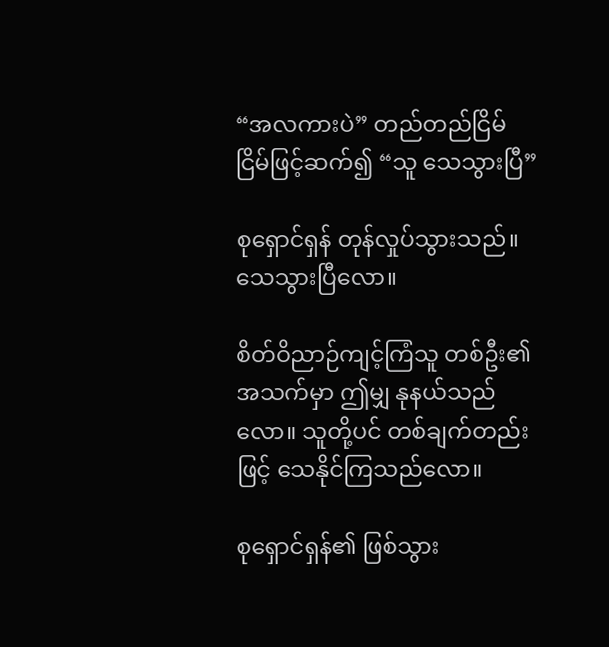“အလကားပဲ” တည်တည်ငြိမ်ငြိမ်ဖြင့်ဆက်၍ “သူ သေသွားပြီ”

စုရှောင်ရှန် တုန်လှုပ်သွားသည်။ သေသွားပြီလော။

စိတ်ဝိညာဉ်ကျင့်ကြံသူ တစ်ဦး၏ အသက်မှာ ဤမျှ နုနယ်သည်လော။ သူတို့ပင် တစ်ချက်တည်းဖြင့် သေနိုင်ကြသည်လော။

စုရှောင်ရှန်၏ ဖြစ်သွား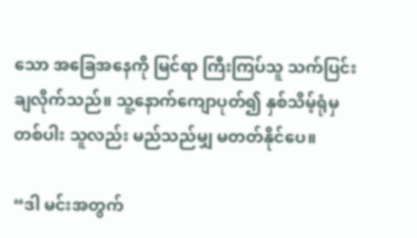သော အခြေအနေကို မြင်ရာ ကြီးကြပ်သူ သက်ပြင်းချလိုက်သည်။ သူ့နောက်ကျောပုတ်၍ နှစ်သိမ့်ရုံမှတစ်ပါး သူလည်း မည်သည်မျှ မတတ်နိုင်ပေ။

“ဒါ မင်းအတွက်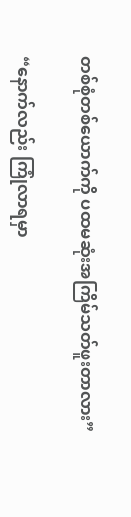တစ်စုံတစ်ယောက်ကို ပထမဆုံးအကြိမ်သတ်ဖူးတာလား”

“နောက်လည်း ကြုံလာရမှာ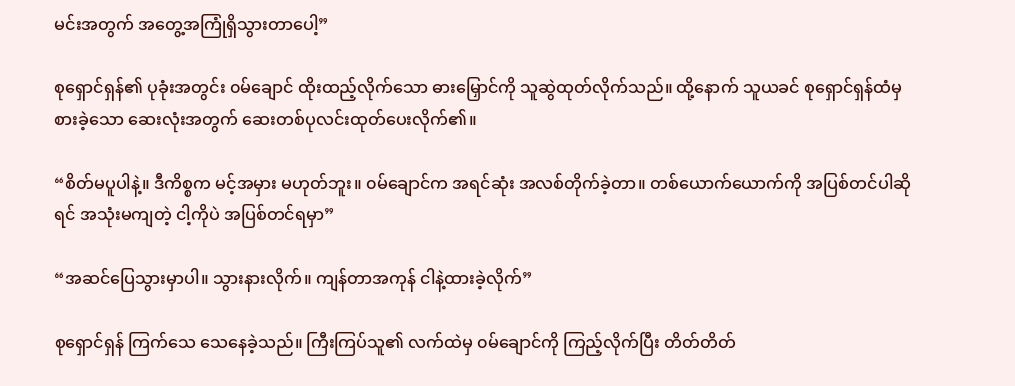မင်းအတွက် အတွေ့အကြုံရှိသွားတာပေါ့”

စုရှောင်ရှန်၏ ပုခုံးအတွင်း ၀မ်ချောင် ထိုးထည့်လိုက်သော ဓားမြှောင်ကို သူဆွဲထုတ်လိုက်သည်။ ထို့နောက် သူယခင် စုရှောင်ရှန်ထံမှ စားခဲ့သော ဆေးလုံးအတွက် ဆေးတစ်ပုလင်းထုတ်ပေးလိုက်၏။

“စိတ်မပူပါနဲ့။ ဒီကိစ္စက မင့်အမှား မဟုတ်ဘူး။ ၀မ်ချောင်က အရင်ဆုံး အလစ်တိုက်ခဲ့တာ။ တစ်ယောက်ယောက်ကို အပြစ်တင်ပါဆိုရင် အသုံးမကျတဲ့ ငါ့ကိုပဲ အပြစ်တင်ရမှာ”

“အဆင်ပြေသွားမှာပါ။ သွားနားလိုက်။ ကျန်တာအကုန် ငါနဲ့ထားခဲ့လိုက်”

စုရှောင်ရှန် ကြက်သေ သေနေခဲ့သည်။ ကြီးကြပ်သူ၏ လက်ထဲမှ ၀မ်ချောင်ကို ကြည့်လိုက်ပြီး တိတ်တိတ်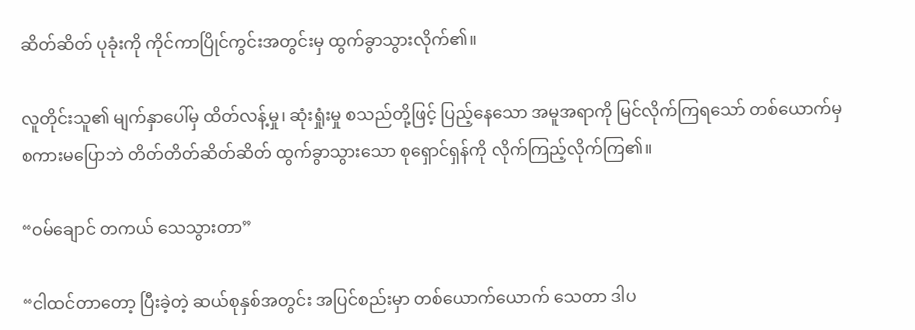ဆိတ်ဆိတ် ပုခုံးကို ကိုင်ကာပြိုင်ကွင်းအတွင်းမှ ထွက်ခွာသွားလိုက်၏။

လူတိုင်းသူ၏ မျက်နှာပေါ်မှ ထိတ်လန့်မှု၊ ဆုံးရှုံးမှု စသည်တို့ဖြင့် ပြည့်နေသော အမူအရာကို မြင်လိုက်ကြရသော် တစ်ယောက်မှ စကားမပြောဘဲ တိတ်တိတ်ဆိတ်ဆိတ် ထွက်ခွာသွားသော စုရှောင်ရှန်ကို လိုက်ကြည့်လိုက်ကြ‌၏။

“ဝမ်ချောင် တကယ် သေသွားတာ”

“ငါထင်တာတော့ ပြီးခဲ့တဲ့ ဆယ်စုနှစ်အတွင်း အပြင်စည်းမှာ တစ်ယောက်ယောက် သေတာ ဒါပ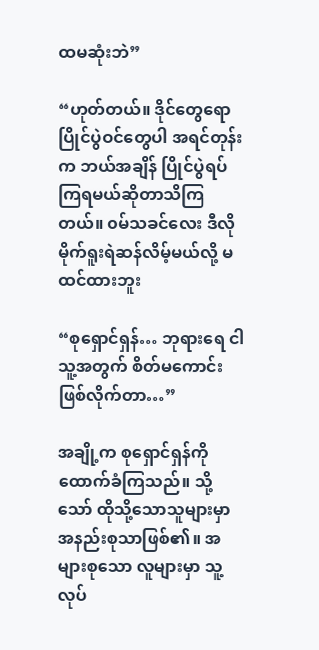ထမဆုံးဘဲ”

“ဟုတ်တယ်။ ဒိုင်တွေရော ပြိုင်ပွဲဝင်တွေပါ အရင်တုန်းက ဘယ်အချိန် ပြိုင်ပွဲရပ်ကြရမယ်ဆိုတာသိကြတယ်။ ၀မ်သခင်လေး ဒီလို မိုက်ရူးရဲဆန်လိမ့်မယ်လို့ မထင်ထားဘူး

“စုရှောင်ရှန်… ဘုရားရေ ငါ သူ့အတွက် စိတ်မကောင်းဖြစ်လိုက်တာ…”

အချို့က စုရှောင်ရှန်ကို ထောက်ခံကြသည်။ သို့သော် ထိုသို့သောသူများမှာ အနည်းစုသာဖြစ်၏။ အများစုသော လူများမှာ သူ့လုပ်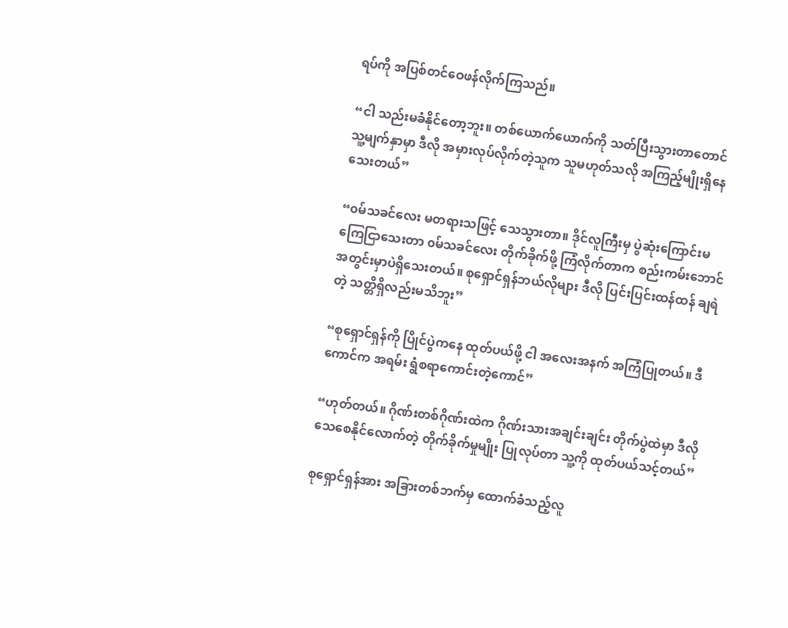ရပ်ကို အပြစ်တင်ဝေဖန်လိုက်ကြသည်။

“ငါ သည်းမခံနိုင်တော့ဘူး။ တစ်ယောက်ယောက်ကို သတ်ပြီးသွားတာတောင် သူ့မျက်နှာမှာ ဒီလို အမှားလုပ်လိုက်တဲ့သူက သူမဟုတ်သလို အကြည့်မျိုးရှိနေသေးတယ်”

“၀မ်သခင်လေး မတရားသဖြင့် သေသွားတာ။ ဒိုင်လူကြီးမှ ပွဲဆုံးကြောင်းမကြေငြာသေးတာ ၀မ်သခင်လေး တိုက်ခိုက်ဖို့ ကြံလိုက်တာက စည်းကမ်းဘောင်အတွင်းမှာပဲရှိသေးတယ်။ စုရှောင်ရှန်ဘယ်လိုများ ဒီလို ပြင်းပြင်းထန်ထန် ချရဲတဲ့ သတ္တိရှိလည်းမသိဘူး”

“စုရှောင်ရှန်ကို ပြိုင်ပွဲကနေ ထုတ်ပယ်ဖို့ ငါ အလေးအနက် အကြံပြုတယ်။ ဒီကောင်က အရမ်း ရွံစရာကောင်းတဲ့ကောင်”

“ဟုတ်တယ်။ ဂိုဏ်းတစ်ဂိုဏ်းထဲက ဂိုဏ်းသားအချင်းချင်း တိုက်ပွဲထဲမှာ ဒီလို သေစေနိုင်လောက်တဲ့ တိုက်ခိုက်မှုမျိုး ပြုလုပ်တာ သူ့ကို ထုတ်ပယ်သင့်တယ်”

စုရှောင်ရှန်အား အခြားတစ်ဘက်မှ ထောက်ခံသည့်လူ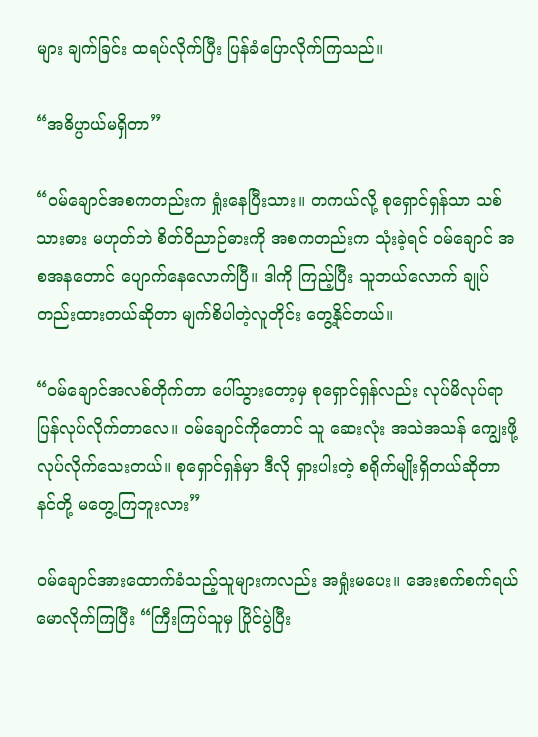များ ချက်ခြင်း ထရပ်လိုက်ပြီး ပြန်ခံပြောလိုက်ကြသည်။

“အဓိပ္ပာယ်မရှိတာ”

“၀မ်ချောင်အစကတည်းက ရှုံးနေပြီးသား။ တကယ်လို့ စုရှောင်ရှန်သာ သစ်သားဓား မဟုတ်ဘဲ စိတ်ဝိညာဉ်ဓားကို အစကတည်းက သုံးခဲ့ရင် ၀မ်ချောင် ‌အစအနတောင် ပျောက်နေလောက်ပြီ။ ‌ဒါကို ကြည့်ပြီး သူဘယ်လောက် ချုပ်တည်းထားတယ်ဆိုတာ မျက်စိပါတဲ့လူတိုင်း တွေ့နိုင်တယ်။

“၀မ်ချောင်အလစ်တိုက်တာ ပေါ်သွားတော့မှ စုရှောင်ရှန်လည်း လုပ်မိလုပ်ရာ ပြန်လုပ်လိုက်တာလေ။ ၀မ်ချောင်ကိုတောင် သူ ဆေးလုံး အသဲအသန် ကျွေးဖို့ လုပ်လိုက်သေးတယ်။ စုရှောင်ရှန်မှာ ဒီလို ရှားပါးတဲ့ စရိုက်မျိုးရှိတယ်ဆိုတာ နင်တို့ မတွေ့ကြဘူးလား”

၀မ်ချောင်အားထောက်ခံသည့်သူများကလည်း အရှုံးမပေး။ အေးစက်စက်ရယ်မောလိုက်ကြပြီး “ကြီးကြပ်သူမှ ပြိုင်ပွဲပြီး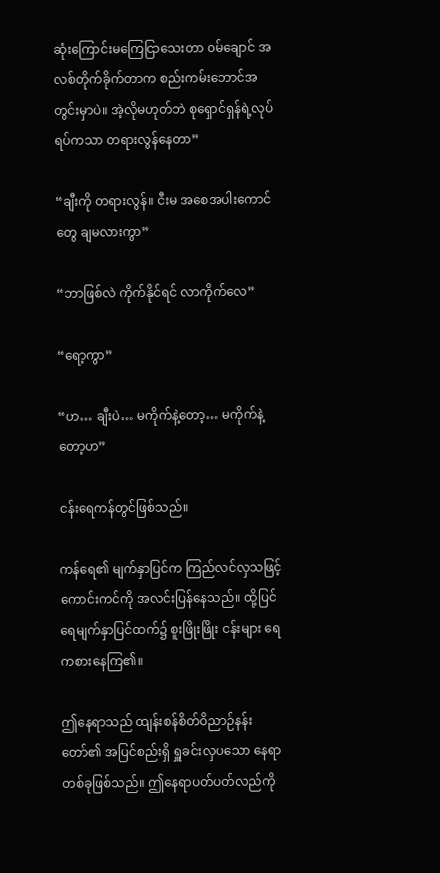ဆုံးကြောင်းမကြေငြာသေးတာ ၀မ်ချောင် အလစ်တိုက်ခိုက်တာက စည်းကမ်းဘောင်အတွင်းမှာပဲ။ အဲ့လိုမဟုတ်ဘဲ စုရှောင်ရှန်ရဲ့လုပ်ရပ်ကသာ တရားလွန်နေတာ”

“ချီးကို တရားလွန်။ ငီးမ အစေအပါးကောင်တွေ ချမလားကွာ”

“ဘာဖြစ်လဲ ကိုက်နိုင်ရင် လာကိုက်လေ”

“ရော့ကွာ”

“ဟ… ချီးပဲ… မကိုက်နဲ့တော့… မကိုက်နဲ့တော့ဟ”

ငန်းရေကန်တွင်ဖြစ်သည်။

ကန်ရေ၏ မျက်နှာပြင်က ကြည်လင်လှသဖြင့် ကောင်းကင်ကို အလင်းပြန်နေသည်။ ထို့ပြင် ရေမျက်နှာပြင်ထက်၌ စူးဖြိုးဖြိုး ငန်းများ ရေကစားနေကြ၏။

ဤနေရာသည် ထျန်းစန်စိတ်ဝိညာဉ်နန်းတော်၏ အပြင်စည်းရှိ ရှူခင်းလှပသော နေရာတစ်ခုဖြစ်သည်။ ဤနေရာပတ်ပတ်လည်ကို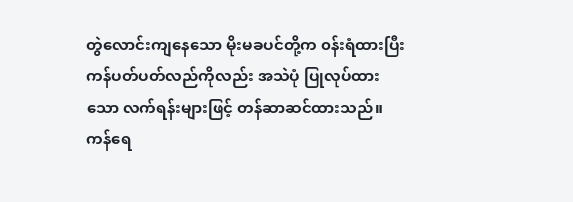တွဲလောင်းကျနေသော မိုးမခပင်တို့က ၀န်းရံထားပြီး ကန်ပတ်ပတ်လည်ကိုလည်း အသဲပုံ ပြုလုပ်ထားသော လက်ရန်းများဖြင့် တန်ဆာဆင်ထားသည်။ ကန်ရေ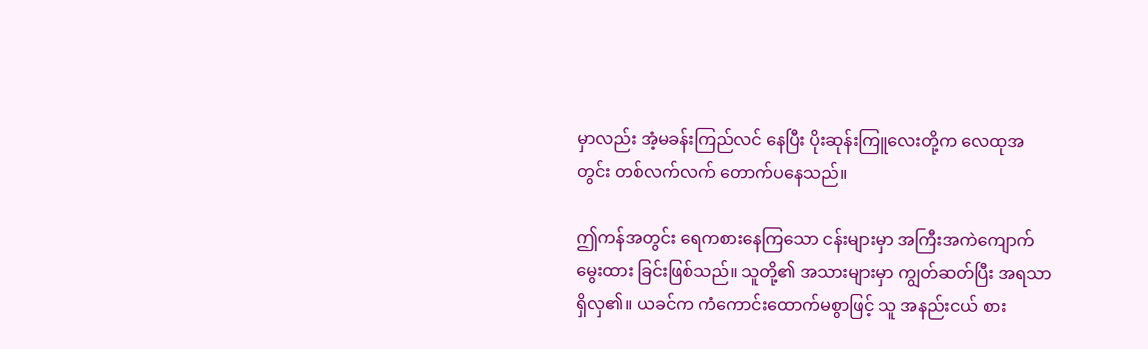မှာလည်း အံ့မခန်းကြည်လင် နေပြီး ပိုးဆုန်းကြူလေးတို့က လေထုအတွင်း တစ်လက်လက် တောက်ပနေသည်။

ဤကန်အတွင်း ရေကစားနေကြသော ငန်းများမှာ အကြီးအကဲကျောက် မွေးထား ခြင်းဖြစ်သည်။ သူတို့၏ အသားများမှာ ကျွတ်ဆတ်ပြီး အရသာရှိလှ၏။ ယခင်က ကံကောင်းထောက်မစွာဖြင့် သူ အနည်းငယ် စား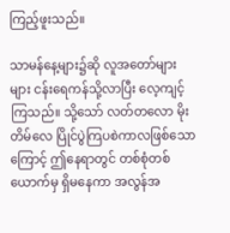ကြည့်ဖူးသည်။

သာမန်နေ့များ၌ဆို လူအတော်များများ ‌ငန်းရေကန်သို့လာပြီး လေ့ကျင့်ကြသည်။ သို့သော် လတ်‌တလော မိုးတိမ်လေ ပြိုင်ပွဲကြပစဲကာလဖြစ်သောကြောင့် ဤနေရာတွင် တစ်စုံတစ်ယောက်မှ ရှိမနေကာ အလွန်အ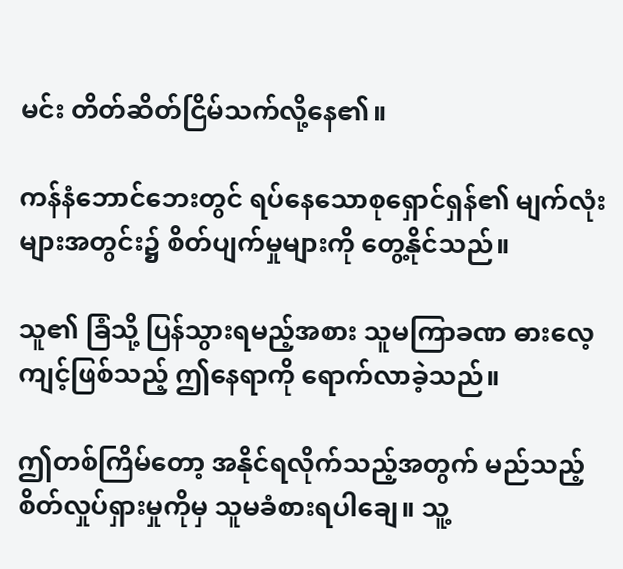မင်း တိတ်ဆိတ်ငြိမ်သက်လို့နေ၏။

ကန်နံဘောင်ဘေးတွင် ရပ်နေသောစုရှောင်ရှန်၏ မျက်လုံးများအတွင်း၌ စိတ်ပျက်မှုများကို တွေ့နိုင်သည်။

သူ၏ ခြံသို့ ပြန်သွားရမည့်အစား သူမကြာခဏ ဓားလေ့ကျင့်ဖြစ်သည့် ဤနေရာကို ရောက်လာခဲ့သည်။

ဤတစ်ကြိမ်တော့ အနိုင်ရလိုက်သည့်အတွက် မည်သည့်စိတ်လှုပ်ရှားမှုကိုမှ သူမခံစားရပါချေ။ သူ့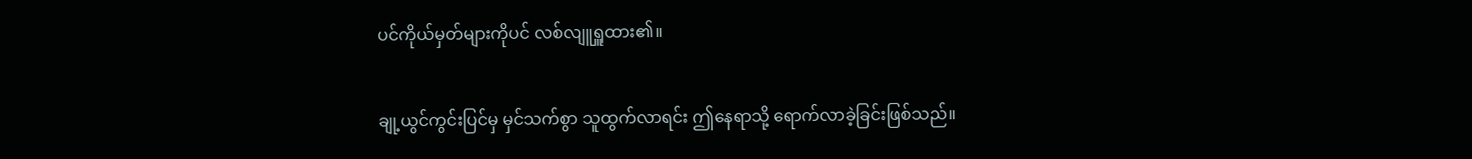ပင်ကိုယ်မှတ်များကိုပင် လစ်လျူရှူထား၏။

ချု့ယွင်ကွင်းပြင်မှ မှင်သက်စွာ သူထွက်လာရင်း ဤနေရာသို့ ရောက်လာခဲ့ခြင်းဖြစ်သည်။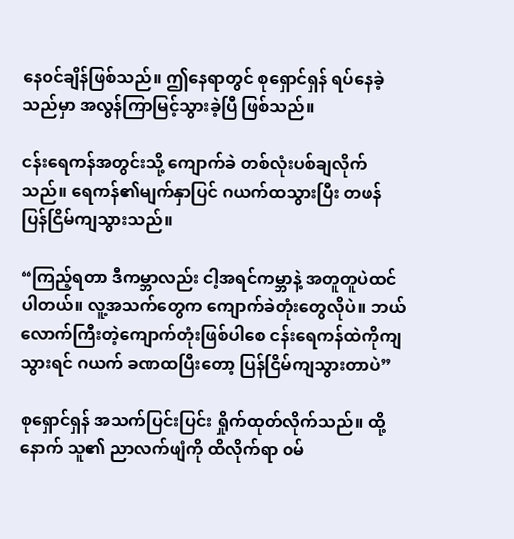နေ၀င်ချိန်ဖြစ်သည်။ ဤနေရာတွင် စုရှောင်ရှန် ရပ်နေခဲ့သည်မှာ အလွန်ကြာမြင့်သွားခဲ့ပြီ ဖြစ်သည်။

ငန်းရေကန်အတွင်းသို့ ကျောက်ခဲ တစ်လုံးပစ်ချလိုက်သည်။ ရေကန်၏မျက်နှာပြင် ဂယက်ထသွားပြီး တဖန် ပြန်ငြိမ်ကျသွားသည်။

“ကြည့်ရတာ ဒီကမ္ဘာလည်း ငါ့အရင်ကမ္ဘာနဲ့ အတူတူပဲထင်ပါတယ်။ လူ့အသက်တွေက ကျောက်ခဲတုံးတွေလိုပဲ။ ဘယ်လောက်ကြီးတဲ့ကျောက်တုံးဖြစ်ပါစေ ငန်းရေကန်ထဲကိုကျသွားရင် ဂယက် ခဏထပြီးတော့ ပြန်ငြိမ်ကျသွားတာပဲ”

စုရှောင်ရှန် အသက်ပြင်းပြင်း ရှိုက်ထုတ်လိုက်သည်။ ထို့နောက် သူ၏ ညာလက်ဖျံကို ထိလိုက်ရာ ၀မ်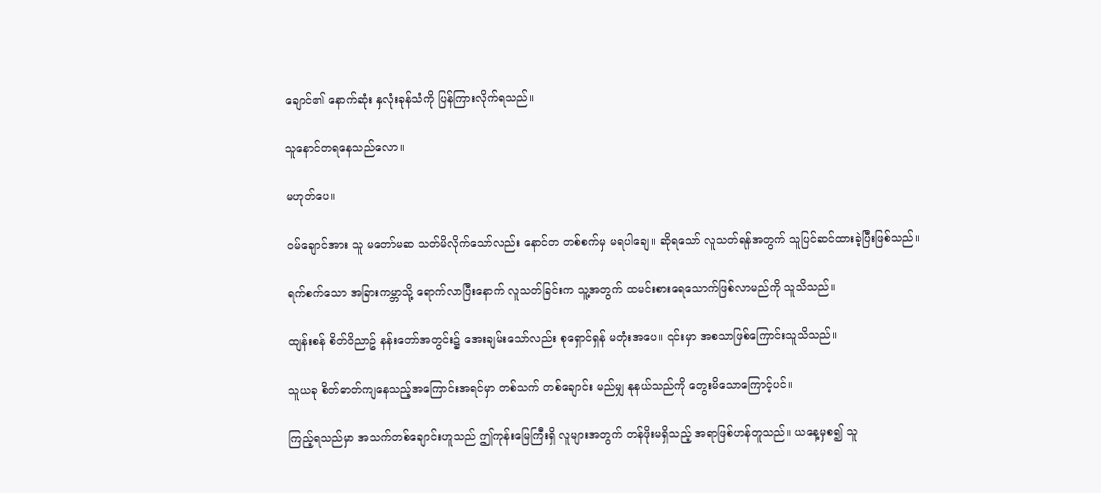ချောင်၏ နောက်ဆုံး နှလုံးခုန်သံကို ပြန်ကြားလိုက်ရသည်။

သူနောင်တရ‌နေသည်လော။

မဟုတ်ပေ။

၀မ်ချောင်အား သူ မတော်မဆ သတ်မိလိုက်သော်လည်း နောင်တ တစ်စက်မှ မရပါချေ။ ဆိုရသော် လူသတ်ရန်အတွက် သူပြင်ဆင်ထားခဲ့ပြီးဖြစ်သည်။

ရက်စက်သော အခြားကမ္ဘာသို့ ရောက်လာပြီးနောက် လူသတ်ခြင်းက သူ့အတွက် ထမင်းစားရေသောက်ဖြစ်လာမည်ကို သူသိသည်။

ထျန်းစန် စိတ်ဝိညာဥ် နန်းတော်အတွင်း၌ အေးချမ်းသော်လည်း စုရှောင်ရှန် မတုံးအပေ။ ၎င်းမှာ အစသာဖြစ်ကြောင်းသူသိသည်။

သူယခု စိတ်ဓာတ်ကျနေသည့်အကြောင်းအရင်မှာ တစ်သက် တစ်ချောင်း မည်မျှ နုနယ်သည်ကို တွေးမိသောကြောင့်ပင်။

ကြည့်ရသည်မှာ အသက်တစ်ချောင်းဟူသည် ဤကုန်းမြေကြီးရှိ လူများအတွက် တန်ဖိုးမရှိသည့် အရာဖြစ်ဟန်တူသည်။ ယနေ့မှစ၍ သူ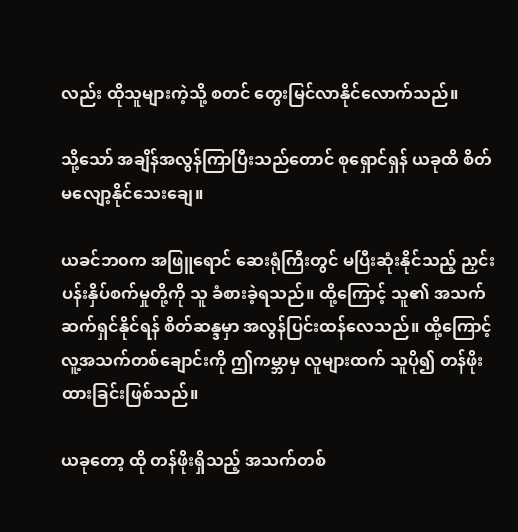လည်း ထိုသူများကဲ့သို့ စတင် တွေးမြင်လာနိုင်လောက်သည်။

သို့သော် အချိန်အလွန်ကြာပြီးသည်တောင် စုရှောင်ရှန် ယခုထိ စိတ်မလျော့နိုင်သေးချေ။

ယခင်ဘ၀က အဖြူရောင် ဆေးရုံကြီးတွင် မပြီးဆုံးနိုင်သည့် ညှင်းပန်းနှိပ်စက်မှုတို့ကို သူ ခံစားခဲ့ရသည်။ ထို့ကြောင့် သူ၏ အသက်ဆက်ရှင်နိုင်ရန် စိတ်ဆန္ဒမှာ အလွန်ပြင်းထန်လေသည်။ ထို့ကြောင့် လူ့အသက်တစ်ချောင်းကို ဤကမ္ဘာမှ လူများထက် သူပို၍ တန်ဖိုးထားခြင်းဖြစ်သည်။

ယခုတော့ ထို တန်ဖိုးရှိသည့် အသက်တစ်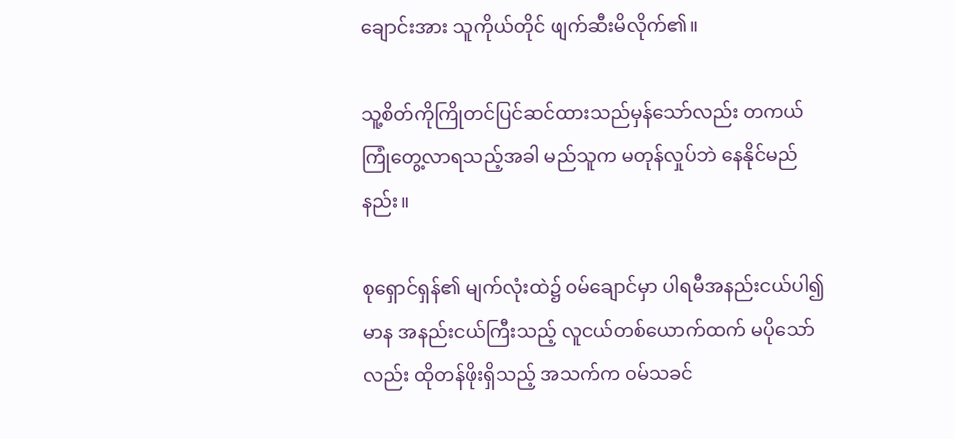ချောင်းအား သူကိုယ်တိုင် ဖျက်ဆီးမိလိုက်၏။

သူ့စိတ်ကိုကြိုတင်ပြင်ဆင်ထားသည်မှန်သော်လည်း တကယ်ကြုံတွေ့လာရသည့်အခါ မည်သူက မတုန်လှုပ်ဘဲ နေနိုင်မည်နည်း။

စုရှောင်ရှန်၏ မျက်လုံးထဲ၌ ၀မ်ချောင်မှာ ပါရမီအနည်းငယ်ပါ၍ မာန အနည်းငယ်ကြီးသည့် လူငယ်တစ်ယောက်ထက် မပိုသော်လည်း ထိုတန်ဖိုးရှိသည့် အသက်က ၀မ်သခင်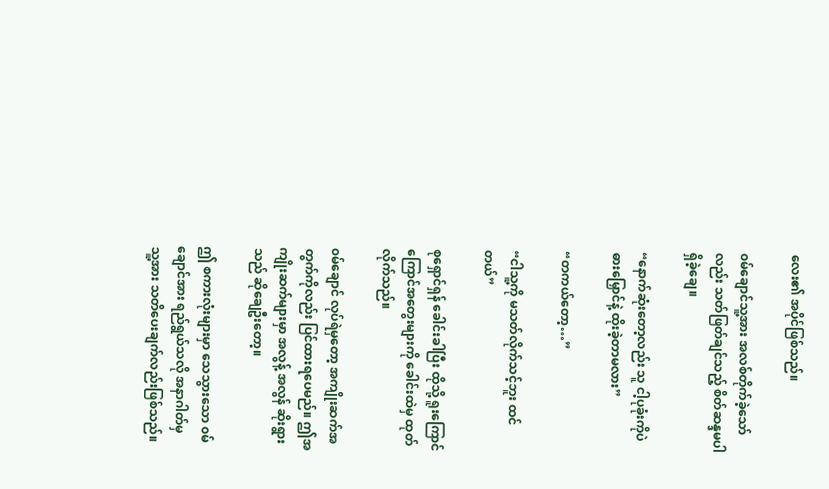လေး၏ အပိုင်ဖြစ်သည်။

၀မ်ချောင်သူ့အား အလစ်တိုက်ခဲ့သော်လည်း သတ်ဖြတ်ချင်သည့် စိတ်ဆန္ဒမပါရှိခဲ့ချေ။

“နောက်‌ဆုံးတော့လည်း သူ ငါ့ပုခုံးကိုပဲ ဓားမြှောင်နဲ့ ထိုးခဲ့တာမလား”

“တကယ်တော့…”

“ငါသူ့ကို မသတ်လိုက်သင့်ဘူး ထင်တယ်”

စုရှောင်ရှန် ခေါင်းခါပြီး ထိုသို့ ရူးကြောင်ကြောင်အတွေးများကို ခေါင်းထဲမှ ထုတ်လိုက်သည်။

၀မ်ချောင် လုပ်ရဲမှတော့ အကျိုးဆက်အတွက်ကိုလည်း ပြင်ထားရပေမည်။ ဤအကျိုးဆက်များမှာ အလွန့် အလွန် ဆိုးရွားသည် ဆိုချေဦးတော့။

ဤ စကားလုံးများမှာ သေသွားသော ၀မ်ချောင်အား ရည်ရွယ်သလို အနာဂါတ်မှ သူ့အား သတိပေးချက်လည်းဖြစ်သည်။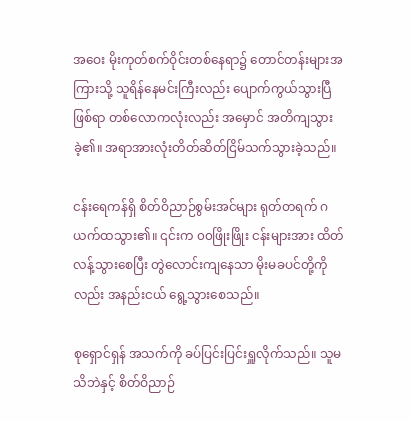အဝေး မိုးကုတ်စက်ဝိုင်း‌တစ်နေရာ၌ ‌တောင်‌တန်းများအကြားသို့ သူရိန်နေမင်းကြီးလည်း ပျောက်ကွယ်သွားပြီဖြစ်ရာ ‌တစ်လောကလုံးလည်း အမှောင် အတိကျသွားခဲ့၏။ အရာအားလုံးတိတ်ဆိတ်ငြိမ်သက်သွားခဲ့သည်။

ငန်းရေကန်ရှိ စိတ်ဝိညာဉ်စွမ်းအင်များ ရုတ်တရက် ဂယက်ထသွား၏။ ၎င်းက ၀၀ဖြိုးဖြိုး ငန်းများအား ထိတ်လန့်သွားစေပြီး တွဲလောင်းကျနေသာ မိုးမခပင်တို့ကိုလည်း အနည်းငယ် ရွေ့သွားစေသည်။

စုရှောင်ရှန် အသက်ကို ခပ်ပြင်းပြင်းရှူလိုက်သည်။ သူမသိဘဲနှင့် စိတ်ဝိညာဉ်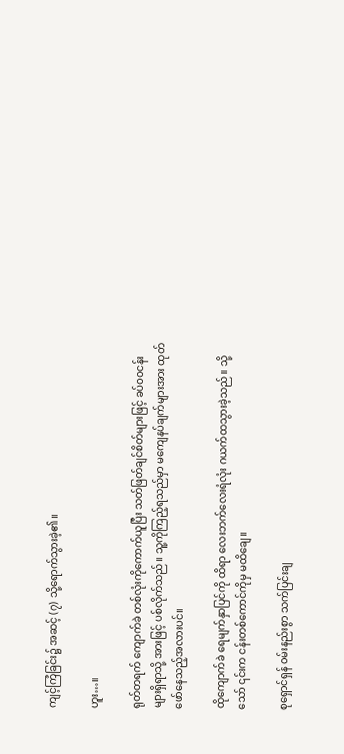ကျင့်ကြံခြင်း၌ အဆင့် (၇) သို့ရောက်သွားခဲ့၏။

ဟူး…။

ရုတ်တရက် ကျောက်ခဲ တစ်လုံးကိုကောက်ယူပြီး သတ်ဖြတ်ချင်စိတ်များဖြင့် ခပ်၀၀ငန်းများရှိရာသို့ အားဖြင့် ပစ်လိုက်သည်။ သူ့ကိုကြည့်ရသည်မှာ မကျေနပ်ချက်များအား ထုတ်ဖော်နေသည့်အလားပင်။

ထိုကျောက်ခဲ ရေမျက်နှာပြင်ကို ထိရာ လေးဘက်လေးရံလုံး ဂယက်ထသွားခဲ့သည်။ သို့သော် ၎င်းက ငန်းတစ်ကောင်ကိုမှ မထိချေ။

စုရှောင်ရှန် ၀မ်းနည်းစွာ သက်ပြင်းချ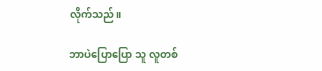လိုက်သည်။

ဘာပဲပြောပြော သူ လူတစ်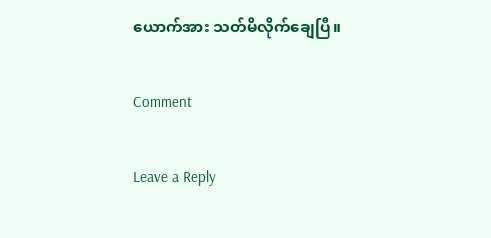ယောက်အား သတ်မိလိုက်ချေပြီ။

Comment

Leave a Reply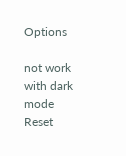Options

not work with dark mode
Reset